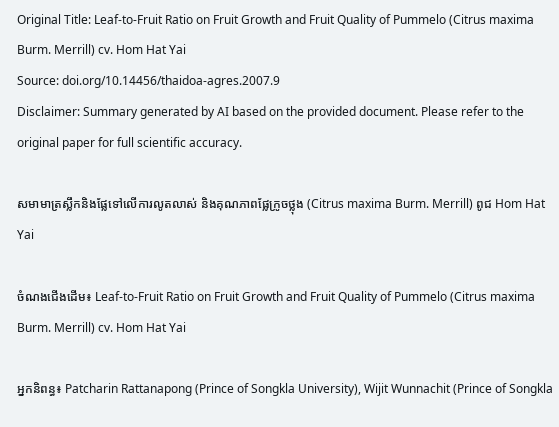Original Title: Leaf-to-Fruit Ratio on Fruit Growth and Fruit Quality of Pummelo (Citrus maxima Burm. Merrill) cv. Hom Hat Yai
Source: doi.org/10.14456/thaidoa-agres.2007.9
Disclaimer: Summary generated by AI based on the provided document. Please refer to the original paper for full scientific accuracy.

សមាមាត្រស្លឹកនិងផ្លែទៅលើការលូតលាស់ និងគុណភាពផ្លែក្រូចថ្លុង (Citrus maxima Burm. Merrill) ពូជ Hom Hat Yai

ចំណងជើងដើម៖ Leaf-to-Fruit Ratio on Fruit Growth and Fruit Quality of Pummelo (Citrus maxima Burm. Merrill) cv. Hom Hat Yai

អ្នកនិពន្ធ៖ Patcharin Rattanapong (Prince of Songkla University), Wijit Wunnachit (Prince of Songkla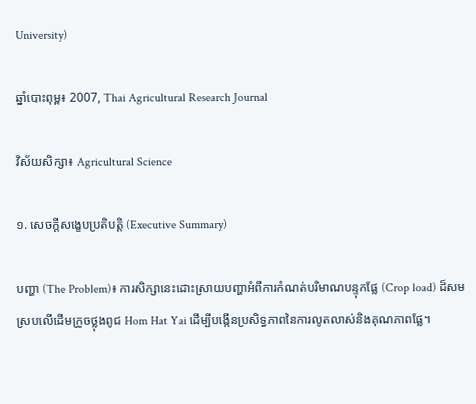University)

ឆ្នាំបោះពុម្ព៖ 2007, Thai Agricultural Research Journal

វិស័យសិក្សា៖ Agricultural Science

១. សេចក្តីសង្ខេបប្រតិបត្តិ (Executive Summary)

បញ្ហា (The Problem)៖ ការសិក្សានេះដោះស្រាយបញ្ហាអំពីការកំណត់បរិមាណបន្ទុកផ្លែ (Crop load) ដ៏សមស្របលើដើមក្រូចថ្លុងពូជ Hom Hat Yai ដើម្បីបង្កើនប្រសិទ្ធភាពនៃការលូតលាស់និងគុណភាពផ្លែ។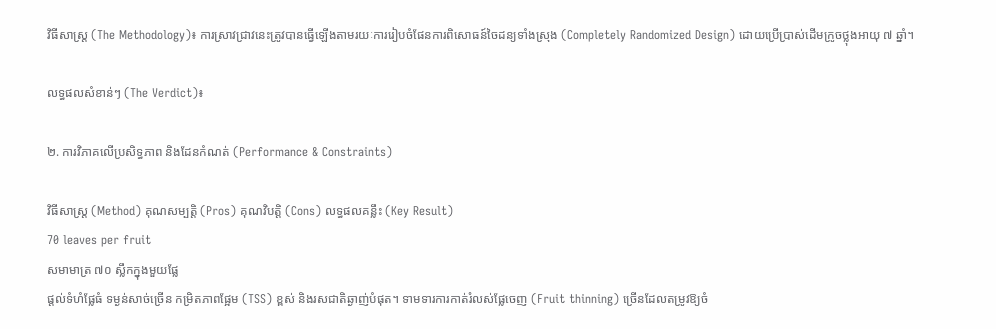វិធីសាស្ត្រ (The Methodology)៖ ការស្រាវជ្រាវនេះត្រូវបានធ្វើឡើងតាមរយៈការរៀបចំផែនការពិសោធន៍ចៃដន្យទាំងស្រុង (Completely Randomized Design) ដោយប្រើប្រាស់ដើមក្រូចថ្លុងអាយុ ៧ ឆ្នាំ។

លទ្ធផលសំខាន់ៗ (The Verdict)៖

២. ការវិភាគលើប្រសិទ្ធភាព និងដែនកំណត់ (Performance & Constraints)

វិធីសាស្ត្រ (Method) គុណសម្បត្តិ (Pros) គុណវិបត្តិ (Cons) លទ្ធផលគន្លឹះ (Key Result)
70 leaves per fruit
សមាមាត្រ ៧០ ស្លឹកក្នុងមួយផ្លែ
ផ្តល់ទំហំផ្លែធំ ទម្ងន់សាច់ច្រើន កម្រិតភាពផ្អែម (TSS) ខ្ពស់ និងរសជាតិឆ្ងាញ់បំផុត។ ទាមទារការកាត់រំលស់ផ្លែចេញ (Fruit thinning) ច្រើនដែលតម្រូវឱ្យចំ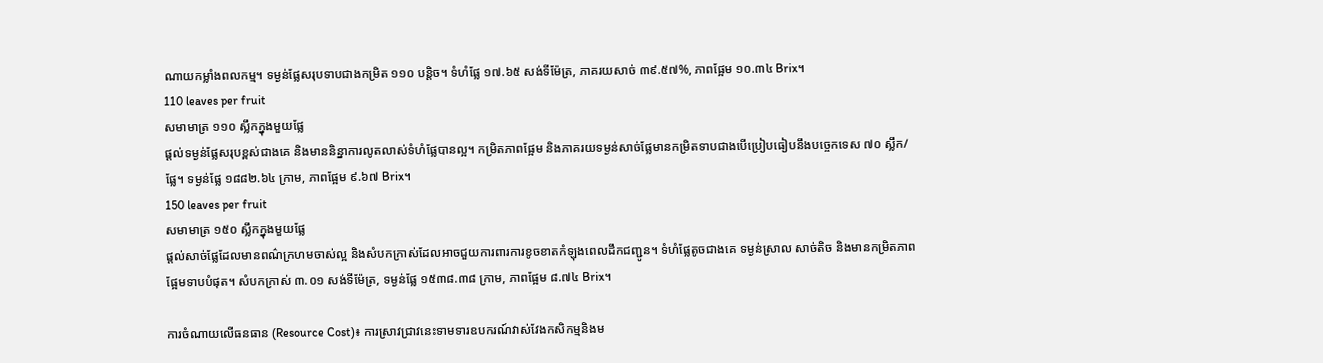ណាយកម្លាំងពលកម្ម។ ទម្ងន់ផ្លែសរុបទាបជាងកម្រិត ១១០ បន្តិច។ ទំហំផ្លែ ១៧.៦៥ សង់ទីម៉ែត្រ, ភាគរយសាច់ ៣៩.៥៧%, ភាពផ្អែម ១០.៣៤ Brix។
110 leaves per fruit
សមាមាត្រ ១១០ ស្លឹកក្នុងមួយផ្លែ
ផ្តល់ទម្ងន់ផ្លែសរុបខ្ពស់ជាងគេ និងមាននិន្នាការលូតលាស់ទំហំផ្លែបានល្អ។ កម្រិតភាពផ្អែម និងភាគរយទម្ងន់សាច់ផ្លែមានកម្រិតទាបជាងបើប្រៀបធៀបនឹងបច្ចេកទេស ៧០ ស្លឹក/ផ្លែ។ ទម្ងន់ផ្លែ ១៨៨២.៦៤ ក្រាម, ភាពផ្អែម ៩.៦៧ Brix។
150 leaves per fruit
សមាមាត្រ ១៥០ ស្លឹកក្នុងមួយផ្លែ
ផ្តល់សាច់ផ្លែដែលមានពណ៌ក្រហមចាស់ល្អ និងសំបកក្រាស់ដែលអាចជួយការពារការខូចខាតកំឡុងពេលដឹកជញ្ជូន។ ទំហំផ្លែតូចជាងគេ ទម្ងន់ស្រាល សាច់តិច និងមានកម្រិតភាពផ្អែមទាបបំផុត។ សំបកក្រាស់ ៣.០១ សង់ទីម៉ែត្រ, ទម្ងន់ផ្លែ ១៥៣៨.៣៨ ក្រាម, ភាពផ្អែម ៨.៧៤ Brix។

ការចំណាយលើធនធាន (Resource Cost)៖ ការស្រាវជ្រាវនេះទាមទារឧបករណ៍វាស់វែងកសិកម្មនិងម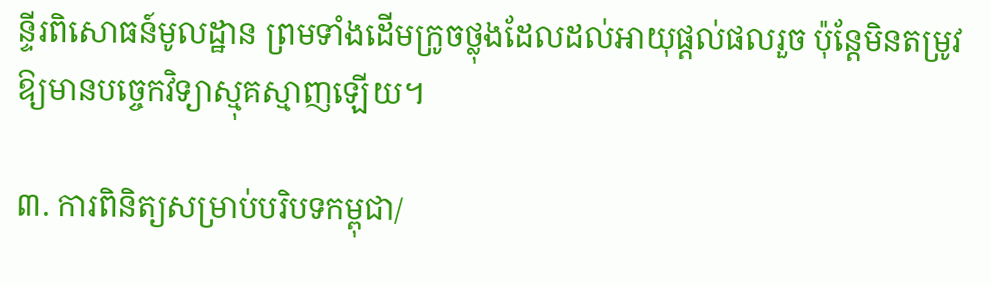ន្ទីរពិសោធន៍មូលដ្ឋាន ព្រមទាំងដើមក្រូចថ្លុងដែលដល់អាយុផ្តល់ផលរួច ប៉ុន្តែមិនតម្រូវឱ្យមានបច្ចេកវិទ្យាស្មុគស្មាញឡើយ។

៣. ការពិនិត្យសម្រាប់បរិបទកម្ពុជា/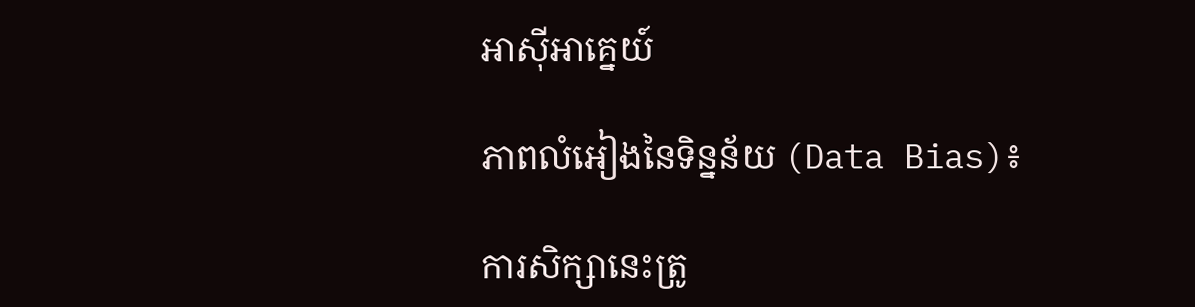អាស៊ីអាគ្នេយ៍

ភាពលំអៀងនៃទិន្នន័យ (Data Bias)៖

ការសិក្សានេះត្រូ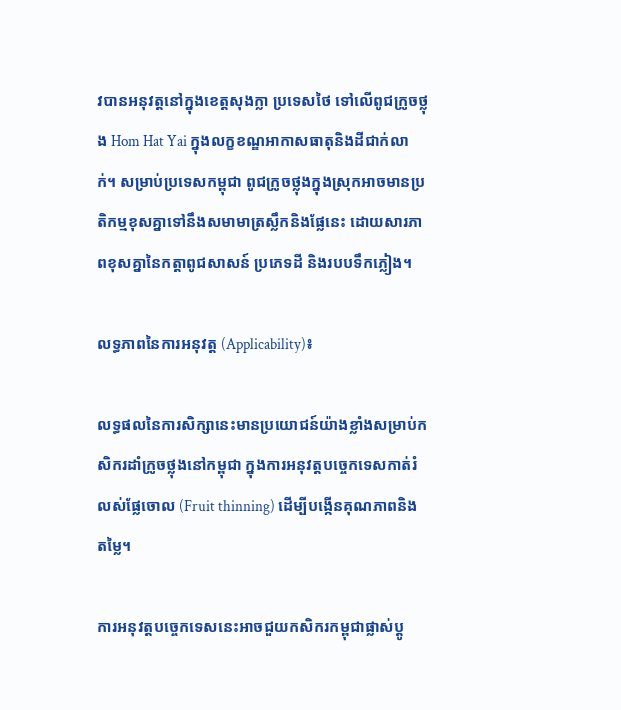វបានអនុវត្តនៅក្នុងខេត្តសុងក្លា ប្រទេសថៃ ទៅលើពូជក្រូចថ្លុង Hom Hat Yai ក្នុងលក្ខខណ្ឌអាកាសធាតុនិងដីជាក់លាក់។ សម្រាប់ប្រទេសកម្ពុជា ពូជក្រូចថ្លុងក្នុងស្រុកអាចមានប្រតិកម្មខុសគ្នាទៅនឹងសមាមាត្រស្លឹកនិងផ្លែនេះ ដោយសារភាពខុសគ្នានៃកត្តាពូជសាសន៍ ប្រភេទដី និងរបបទឹកភ្លៀង។

លទ្ធភាពនៃការអនុវត្ត (Applicability)៖

លទ្ធផលនៃការសិក្សានេះមានប្រយោជន៍យ៉ាងខ្លាំងសម្រាប់កសិករដាំក្រូចថ្លុងនៅកម្ពុជា ក្នុងការអនុវត្តបច្ចេកទេសកាត់រំលស់ផ្លែចោល (Fruit thinning) ដើម្បីបង្កើនគុណភាពនិងតម្លៃ។

ការអនុវត្តបច្ចេកទេសនេះអាចជួយកសិករកម្ពុជាផ្លាស់ប្តូ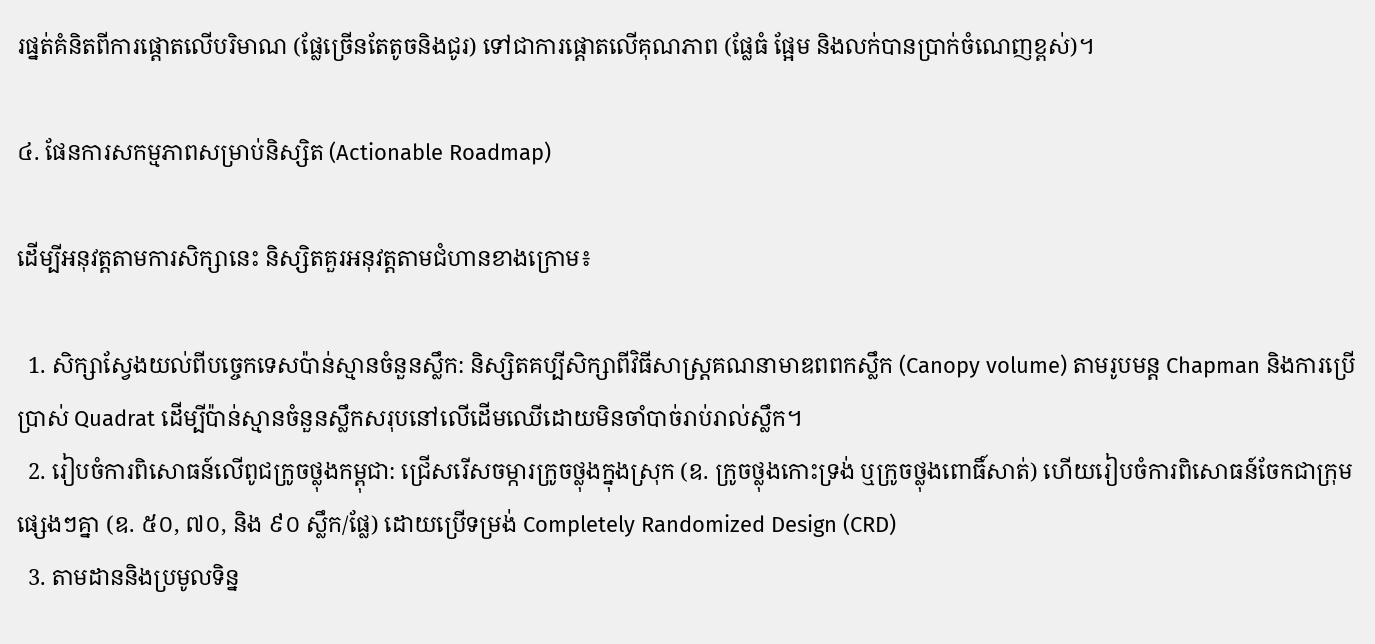រផ្នត់គំនិតពីការផ្តោតលើបរិមាណ (ផ្លែច្រើនតែតូចនិងជូរ) ទៅជាការផ្តោតលើគុណភាព (ផ្លែធំ ផ្អែម និងលក់បានប្រាក់ចំណេញខ្ពស់)។

៤. ផែនការសកម្មភាពសម្រាប់និស្សិត (Actionable Roadmap)

ដើម្បីអនុវត្តតាមការសិក្សានេះ និស្សិតគួរអនុវត្តតាមជំហានខាងក្រោម៖

  1. សិក្សាស្វែងយល់ពីបច្ចេកទេសប៉ាន់ស្មានចំនួនស្លឹក: និស្សិតគប្បីសិក្សាពីវិធីសាស្ត្រគណនាមាឌពពកស្លឹក (Canopy volume) តាមរូបមន្ត Chapman និងការប្រើប្រាស់ Quadrat ដើម្បីប៉ាន់ស្មានចំនួនស្លឹកសរុបនៅលើដើមឈើដោយមិនចាំបាច់រាប់រាល់ស្លឹក។
  2. រៀបចំការពិសោធន៍លើពូជក្រូចថ្លុងកម្ពុជា: ជ្រើសរើសចម្ការក្រូចថ្លុងក្នុងស្រុក (ឧ. ក្រូចថ្លុងកោះទ្រង់ ឬក្រូចថ្លុងពោធិ៍សាត់) ហើយរៀបចំការពិសោធន៍ចែកជាក្រុមផ្សេងៗគ្នា (ឧ. ៥០, ៧០, និង ៩០ ស្លឹក/ផ្លែ) ដោយប្រើទម្រង់ Completely Randomized Design (CRD)
  3. តាមដាននិងប្រមូលទិន្ន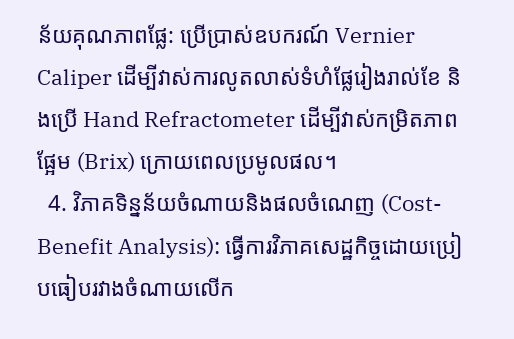ន័យគុណភាពផ្លែ: ប្រើប្រាស់ឧបករណ៍ Vernier Caliper ដើម្បីវាស់ការលូតលាស់ទំហំផ្លែរៀងរាល់ខែ និងប្រើ Hand Refractometer ដើម្បីវាស់កម្រិតភាពផ្អែម (Brix) ក្រោយពេលប្រមូលផល។
  4. វិភាគទិន្នន័យចំណាយនិងផលចំណេញ (Cost-Benefit Analysis): ធ្វើការវិភាគសេដ្ឋកិច្ចដោយប្រៀបធៀបរវាងចំណាយលើក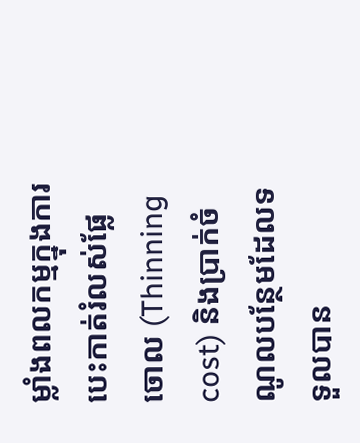ម្លាំងពលកម្មក្នុងការបេះកាត់រំលស់ផ្លែចោល (Thinning cost) និងប្រាក់ចំណូលបន្ថែមដែលទទួលបាន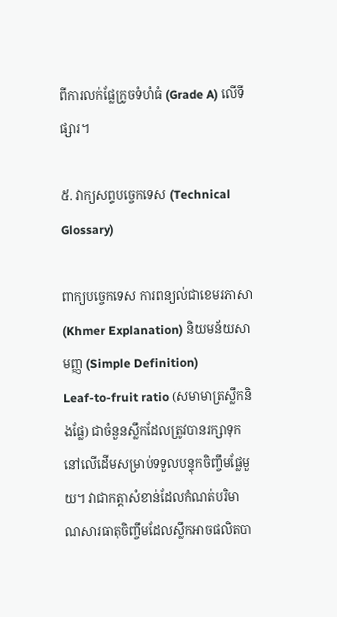ពីការលក់ផ្លែក្រូចទំហំធំ (Grade A) លើទីផ្សារ។

៥. វាក្យសព្ទបច្ចេកទេស (Technical Glossary)

ពាក្យបច្ចេកទេស ការពន្យល់ជាខេមរភាសា (Khmer Explanation) និយមន័យសាមញ្ញ (Simple Definition)
Leaf-to-fruit ratio (សមាមាត្រស្លឹកនិងផ្លែ) ជាចំនួនស្លឹកដែលត្រូវបានរក្សាទុកនៅលើដើមសម្រាប់ទទួលបន្ទុកចិញ្ចឹមផ្លែមួយ។ វាជាកត្តាសំខាន់ដែលកំណត់បរិមាណសារធាតុចិញ្ចឹមដែលស្លឹកអាចផលិតបា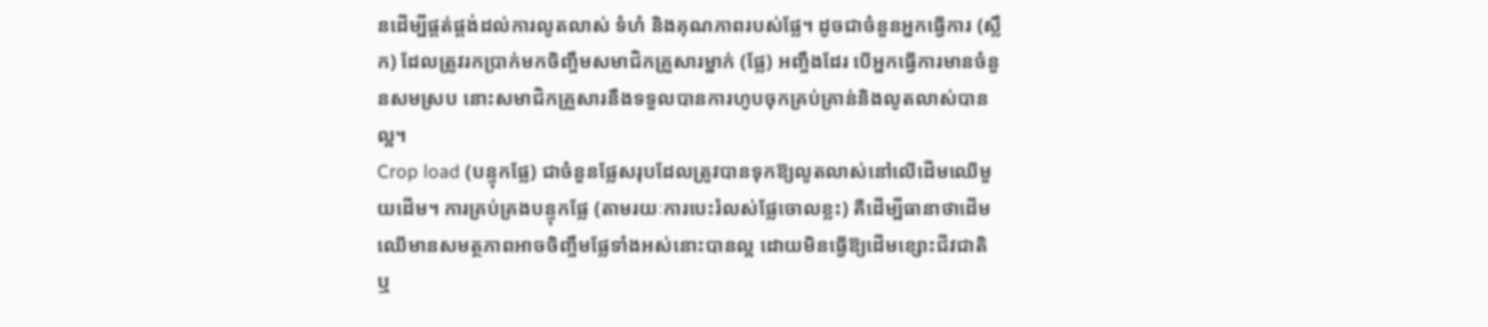នដើម្បីផ្គត់ផ្គង់ដល់ការលូតលាស់ ទំហំ និងគុណភាពរបស់ផ្លែ។ ដូចជាចំនួនអ្នកធ្វើការ (ស្លឹក) ដែលត្រូវរកប្រាក់មកចិញ្ចឹមសមាជិកគ្រួសារម្នាក់ (ផ្លែ) អញ្ចឹងដែរ បើអ្នកធ្វើការមានចំនួនសមស្រប នោះសមាជិកគ្រួសារនឹងទទួលបានការហូបចុកគ្រប់គ្រាន់និងលូតលាស់បានល្អ។
Crop load (បន្ទុកផ្លែ) ជាចំនួនផ្លែសរុបដែលត្រូវបានទុកឱ្យលូតលាស់នៅលើដើមឈើមួយដើម។ ការគ្រប់គ្រងបន្ទុកផ្លែ (តាមរយៈការបេះរំលស់ផ្លែចោលខ្លះ) គឺដើម្បីធានាថាដើមឈើមានសមត្ថភាពអាចចិញ្ចឹមផ្លែទាំងអស់នោះបានល្អ ដោយមិនធ្វើឱ្យដើមខ្សោះជីវជាតិ ឬ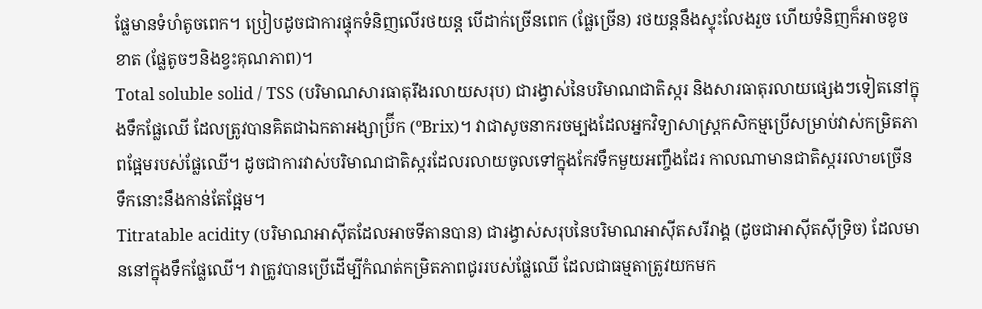ផ្លែមានទំហំតូចពេក។ ប្រៀបដូចជាការផ្ទុកទំនិញលើរថយន្ត បើដាក់ច្រើនពេក (ផ្លែច្រើន) រថយន្តនឹងស្ទុះលែងរួច ហើយទំនិញក៏អាចខូចខាត (ផ្លែតូចៗនិងខ្វះគុណភាព)។
Total soluble solid / TSS (បរិមាណសារធាតុរឹងរលាយសរុប) ជារង្វាស់នៃបរិមាណជាតិស្ករ និងសារធាតុរលាយផ្សេងៗទៀតនៅក្នុងទឹកផ្លែឈើ ដែលត្រូវបានគិតជាឯកតាអង្សាប៊្រីក (ºBrix)។ វាជាសូចនាករចម្បងដែលអ្នកវិទ្យាសាស្ត្រកសិកម្មប្រើសម្រាប់វាស់កម្រិតភាពផ្អែមរបស់ផ្លែឈើ។ ដូចជាការវាស់បរិមាណជាតិស្ករដែលរលាយចូលទៅក្នុងកែវទឹកមួយអញ្ចឹងដែរ កាលណាមានជាតិស្កររលายច្រើន ទឹកនោះនឹងកាន់តែផ្អែម។
Titratable acidity (បរិមាណអាស៊ីតដែលអាចទីតានបាន) ជារង្វាស់សរុបនៃបរិមាណអាស៊ីតសរីរាង្គ (ដូចជាអាស៊ីតស៊ីទ្រិច) ដែលមាននៅក្នុងទឹកផ្លែឈើ។ វាត្រូវបានប្រើដើម្បីកំណត់កម្រិតភាពជូររបស់ផ្លែឈើ ដែលជាធម្មតាត្រូវយកមក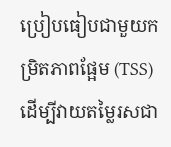ប្រៀបធៀបជាមួយកម្រិតភាពផ្អែម (TSS) ដើម្បីវាយតម្លៃរសជា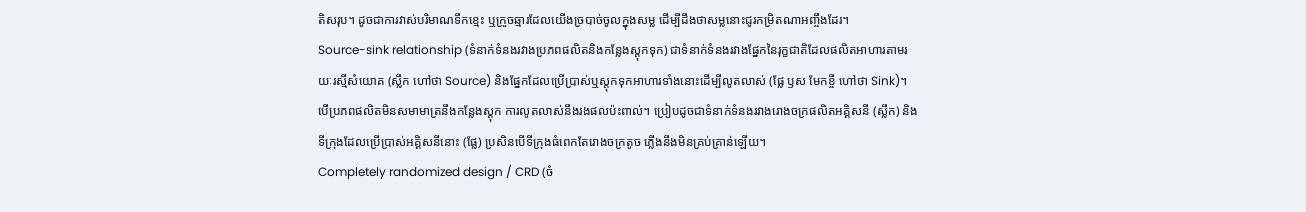តិសរុប។ ដូចជាការវាស់បរិមាណទឹកខ្មេះ ឬក្រូចឆ្មារដែលយើងច្របាច់ចូលក្នុងសម្ល ដើម្បីដឹងថាសម្លនោះជូរកម្រិតណាអញ្ចឹងដែរ។
Source-sink relationship (ទំនាក់ទំនងរវាងប្រភពផលិតនិងកន្លែងស្តុកទុក) ជាទំនាក់ទំនងរវាងផ្នែកនៃរុក្ខជាតិដែលផលិតអាហារតាមរយៈរស្មីសំយោគ (ស្លឹក ហៅថា Source) និងផ្នែកដែលប្រើប្រាស់ឬស្តុកទុកអាហារទាំងនោះដើម្បីលូតលាស់ (ផ្លែ ឫស មែកខ្ចី ហៅថា Sink)។ បើប្រភពផលិតមិនសមាមាត្រនឹងកន្លែងស្តុក ការលូតលាស់នឹងរងផលប៉ះពាល់។ ប្រៀបដូចជាទំនាក់ទំនងរវាងរោងចក្រផលិតអគ្គិសនី (ស្លឹក) និងទីក្រុងដែលប្រើប្រាស់អគ្គិសនីនោះ (ផ្លែ) ប្រសិនបើទីក្រុងធំពេកតែរោងចក្រតូច ភ្លើងនឹងមិនគ្រប់គ្រាន់ឡើយ។
Completely randomized design / CRD (ចំ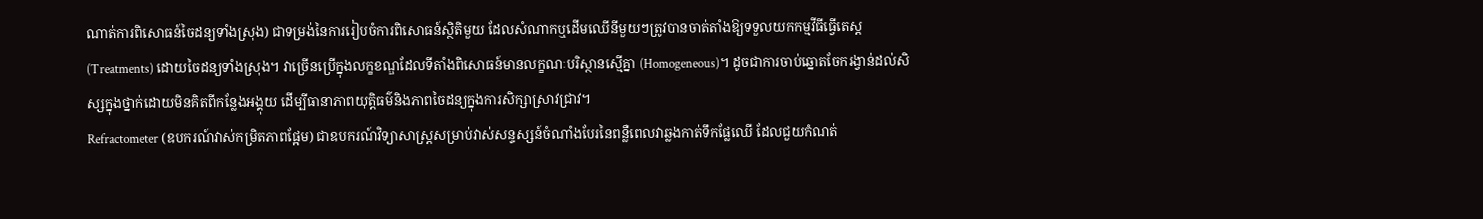ណាត់ការពិសោធន៍ចៃដន្យទាំងស្រុង) ជាទម្រង់នៃការរៀបចំការពិសោធន៍ស្ថិតិមួយ ដែលសំណាកឬដើមឈើនីមួយៗត្រូវបានចាត់តាំងឱ្យទទួលយកកម្មវីធីធ្វើតេស្ត (Treatments) ដោយចៃដន្យទាំងស្រុង។ វាច្រើនប្រើក្នុងលក្ខខណ្ឌដែលទីតាំងពិសោធន៍មានលក្ខណៈបរិស្ថានស្មើគ្នា (Homogeneous)។ ដូចជាការចាប់ឆ្នោតចែករង្វាន់ដល់សិស្សក្នុងថ្នាក់ដោយមិនគិតពីកន្លែងអង្គុយ ដើម្បីធានាភាពយុត្តិធម៌និងភាពចៃដន្យក្នុងការសិក្សាស្រាវជ្រាវ។
Refractometer (ឧបករណ៍វាស់កម្រិតភាពផ្អែម) ជាឧបករណ៍វិទ្យាសាស្ត្រសម្រាប់វាស់សន្ទស្សន៍ចំណាំងបែរនៃពន្លឺពេលវាឆ្លងកាត់ទឹកផ្លែឈើ ដែលជួយកំណត់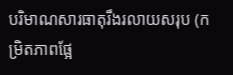បរិមាណសារធាតុរឹងរលាយសរុប (កម្រិតភាពផ្អែ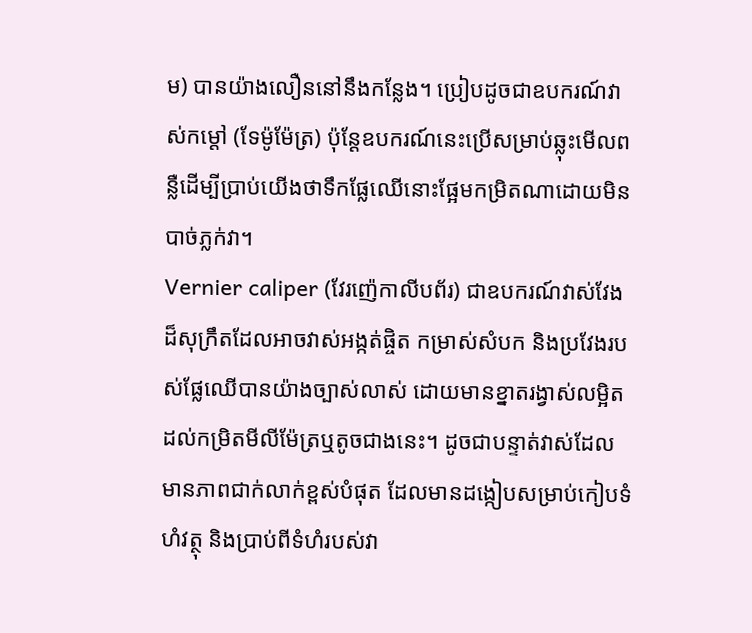ម) បានយ៉ាងលឿននៅនឹងកន្លែង។ ប្រៀបដូចជាឧបករណ៍វាស់កម្តៅ (ទែម៉ូម៉ែត្រ) ប៉ុន្តែឧបករណ៍នេះប្រើសម្រាប់ឆ្លុះមើលពន្លឺដើម្បីប្រាប់យើងថាទឹកផ្លែឈើនោះផ្អែមកម្រិតណាដោយមិនបាច់ភ្លក់វា។
Vernier caliper (វែរញ៉េកាលីបព័រ) ជាឧបករណ៍វាស់វែងដ៏សុក្រឹតដែលអាចវាស់អង្កត់ផ្ចិត កម្រាស់សំបក និងប្រវែងរបស់ផ្លែឈើបានយ៉ាងច្បាស់លាស់ ដោយមានខ្នាតរង្វាស់លម្អិតដល់កម្រិតមីលីម៉ែត្រឬតូចជាងនេះ។ ដូចជាបន្ទាត់វាស់ដែលមានភាពជាក់លាក់ខ្ពស់បំផុត ដែលមានដង្កៀបសម្រាប់កៀបទំហំវត្ថុ និងប្រាប់ពីទំហំរបស់វា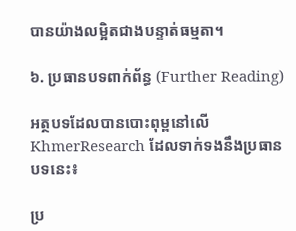បានយ៉ាងលម្អិតជាងបន្ទាត់ធម្មតា។

៦. ប្រធានបទពាក់ព័ន្ធ (Further Reading)

អត្ថបទដែលបានបោះពុម្ពនៅលើ KhmerResearch ដែលទាក់ទងនឹងប្រធានបទនេះ៖

ប្រ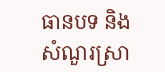ធានបទ និងសំណួរស្រា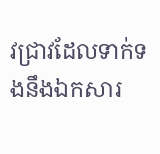វជ្រាវដែលទាក់ទងនឹងឯកសារ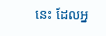នេះ ដែលអ្ន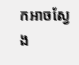កអាចស្វែង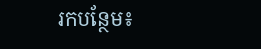រកបន្ថែម៖